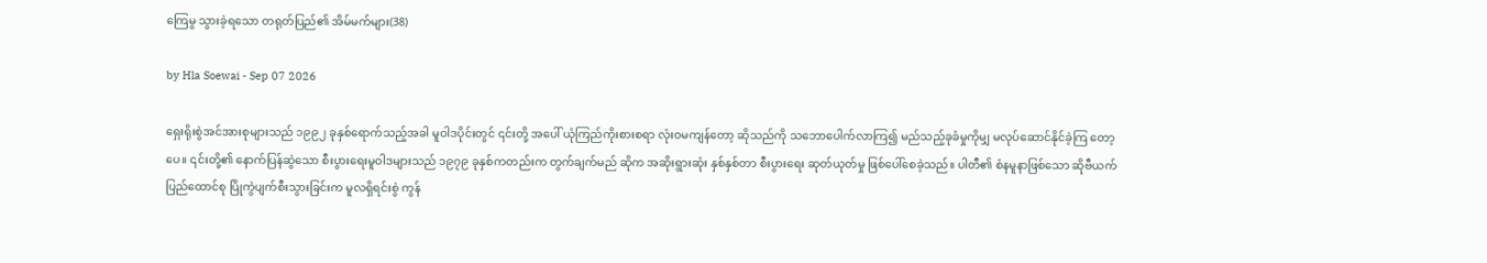ကြေမွ သွားခဲ့ရသော တရုတ်ပြည်၏ အိမ်မက်များ(38)

by Hla Soewai - Sep 07 2026

ရှေးရိုးစွဲအင်အားစုများသည် ၁၉၉၂ ခုနှစ်ရောက်သည့်အခါ မူဝါဒပိုင်းတွင် ၎င်းတို့ အပေါ် ယုံကြည်ကိုးစားစရာ လုံးဝမကျန်တော့ ဆိုသည်ကို သဘောပေါက်လာကြ၍ မည်သည့်ခုခံမှုကိုမျှ မလုပ်ဆောင်နိုင်ခဲ့ကြ တော့ပေ။ ၎င်းတို့၏ နောက်ပြန်ဆွဲသော စီးပွားရေးမူဝါဒများသည် ၁၉၇၉ ခုနှစ်ကတည်းက တွက်ချက်မည် ဆိုက အဆိုးရွားဆုံး နှစ်နှစ်တာ စီးပွားရေး ဆုတ်ယုတ်မှု ဖြစ်ပေါ်စေခဲ့သည်။ ပါတီ၏ စံနမူနာဖြစ်သော ဆိုဗီယက်ပြည်ထောင်စု ပြိုကွဲပျက်စီးသွားခြင်းက မူလရှိရင်းစွဲ ကွန်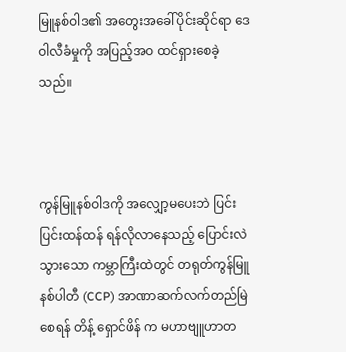မြူနစ်ဝါဒ၏ အတွေးအခေါ်ပိုင်းဆိုင်ရာ ဒေဝါလီခံမှုကို အပြည့်အဝ ထင်ရှားစေခဲ့သည်။



ကွန်မြူနစ်ဝါဒကို အလျှော့မပေးဘဲ ပြင်းပြင်းထန်ထန် ရန်လိုလာနေသည့် ပြောင်းလဲသွားသော ကမ္ဘာကြီးထဲတွင် တရုတ်ကွန်မြူနစ်ပါတီ (CCP) အာဏာဆက်လက်တည်မြဲစေရန် တိန့် ရှောင်ဖိန် က မဟာဗျူဟာတ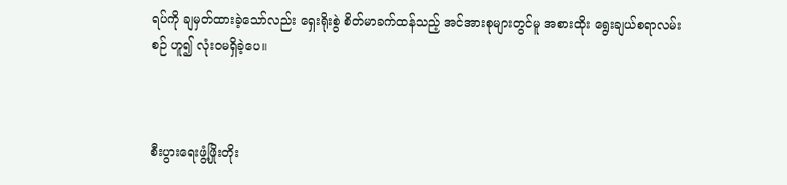ရပ်ကို ချမှတ်ထားခဲ့သော်လည်း ရှေးရိုးစွဲ စိတ်မာခက်ထန်သည့် အင်အားစုများတွင်မူ အစားထိုး ရွေးချယ်စရာလမ်းစဉ် ဟူ၍ လုံးဝမရှိခဲ့ပေ။



စီးပွားရေးဖွံ့ဖြိုးတိုး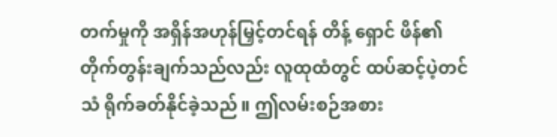တက်မှုကို အရှိန်အဟုန်မြှင့်တင်ရန် တိန့်‌ ရှောင် ဖိန်၏ တိုက်တွန်းချက်သည်လည်း လူထုထံတွင် ထပ်ဆင့်ပဲ့တင်သံ ရိုက်ခတ်နိုင်ခဲ့သည်။ ဤလမ်းစဉ်အစား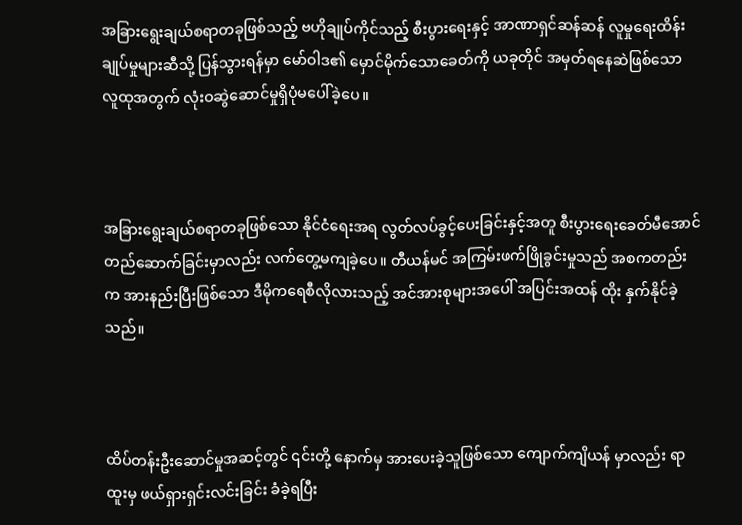အခြားရွေးချယ်စရာတခုဖြစ်သည့် ဗဟိုချုပ်ကိုင်သည့် စီးပွားရေးနှင့် အာဏာရှင်ဆန်ဆန် လူမှုရေးထိန်းချုပ်မှုများဆီသို့ ပြန်သွားရန်မှာ မော်ဝါဒ၏ မှောင်မိုက်သောခေတ်ကို ယခုတိုင် အမှတ်ရနေဆဲဖြစ်သော လူထုအတွက် လုံးဝဆွဲဆောင်မှုရှိပုံမပေါ်ခဲ့ပေ။



အခြားရွေးချယ်စရာတခုဖြစ်သော နိုင်ငံရေးအရ လွတ်လပ်ခွင့်ပေးခြင်းနှင့်အတူ စီးပွားရေးခေတ်မီအောင် တည်ဆောက်ခြင်းမှာလည်း လက်တွေ့မကျခဲ့ပေ။ တီယန်မင် အကြမ်းဖက်ဖြိုခွင်းမှုသည် အစကတည်းက အားနည်းပြီးဖြစ်သော ဒီမိုကရေစီလိုလားသည့် အင်အားစုများအပေါ် အပြင်းအထန် ထိုး နှက်နိုင်ခဲ့သည်။



ထိပ်တန်းဦးဆောင်မှုအဆင့်တွင် ၎င်းတို့ နောက်မှ အားပေးခဲ့သူဖြစ်သော ကျောက်ကျိယန် မှာလည်း ရာထူးမှ ဖယ်ရှားရှင်းလင်းခြင်း ခံခဲ့ရပြီး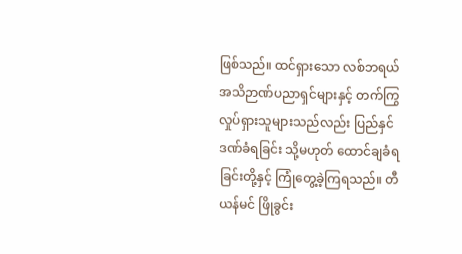ဖြစ်သည်။ ထင်ရှားသော လစ်ဘရယ် အသိဉာဏ်ပညာရှင်များနှင့် တက်ကြွလှုပ်ရှားသူများသည်လည်း ပြည်နှင်ဒဏ်ခံရခြင်း သို့မဟုတ် ထောင်ချခံရခြင်းတို့နှင့် ကြုံတွေ့ခဲ့ကြရသည်။ တီယန်မင် ဖြိုခွင်း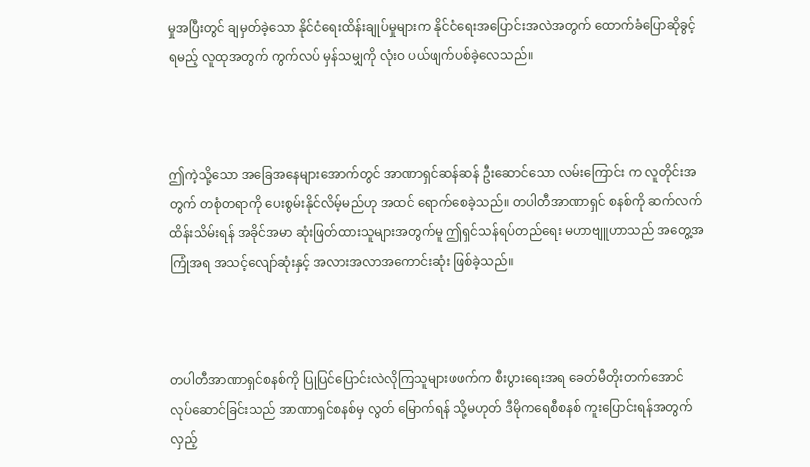မှုအပြီးတွင် ချမှတ်ခဲ့သော နိုင်ငံရေးထိန်းချုပ်မှုများက နိုင်ငံရေးအပြောင်းအလဲအတွက် ထောက်ခံပြောဆိုခွင့်ရမည့် လူထုအတွက် ကွက်လပ် မှန်သမျှကို လုံးဝ ပယ်ဖျက်ပစ်ခဲ့လေသည်။



ဤကဲ့သို့သော အခြေအနေများအောက်တွင် အာဏာရှင်ဆန်ဆန် ဦးဆောင်သော လမ်းကြောင်း က လူတိုင်းအတွက် တစုံတရာကို ပေးစွမ်းနိုင်လိမ့်မည်ဟု အထင် ရောက်စေခဲ့သည်။ တပါတီအာဏာရှင် စနစ်ကို ဆက်လက်ထိန်းသိမ်းရန် အခိုင်အမာ ဆုံးဖြတ်ထားသူများအတွက်မူ ဤရှင်သန်ရပ်တည်ရေး မဟာဗျူဟာသည် အတွေ့အကြုံအရ အသင့်လျော်ဆုံးနှင့် အလားအလာအကောင်းဆုံး ဖြစ်ခဲ့သည်။



တပါတီအာဏာရှင်စနစ်ကို ပြုပြင်ပြောင်းလဲလိုကြသူများဖဖက်က စီးပွားရေးအရ ခေတ်မီတိုးတက်အောင် လုပ်ဆောင်ခြင်းသည် အာဏာရှင်စနစ်မှ လွတ်‌ မြောက်ရန် သို့မဟုတ် ဒီမိုကရေစီစနစ် ကူးပြောင်းရန်အတွက် လှည့်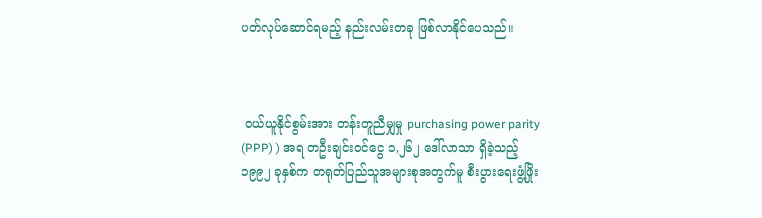ပတ်လုပ်ဆောင်ရမည့် နည်းလမ်းတခု ဖြစ်လာနိုင်ပေသည်။



 ဝယ်ယူနိုင်စွမ်းအား တန်းတူညီမျှမှု purchasing power parity (PPP) ) အရ တဦးချင်းဝင်ငွေ ၁,၂၆၂ ဒေါ်လာသာ ရှိခဲ့သည့် ၁၉၉၂ ခုနှစ်က တရုတ်ပြည်သူအများစုအတွက်မူ စီးပွားရေးဖွံ့ဖြိုး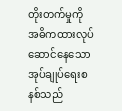တိုးတက်မှုကို အဓိကထားလုပ်ဆောင်နေသော အုပ်ချုပ်ရေးစနစ်သည်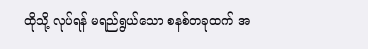ထိုသို့ လုပ်ရန် မရည်ရွယ်သော စနစ်တခုထက် အ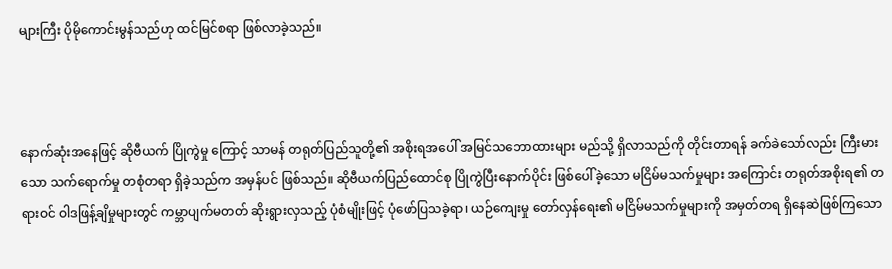များကြီး ပိုမိုကောင်းမွန်သည်ဟု ထင်မြင်စရာ ဖြစ်လာခဲ့သည်။



နောက်ဆုံးအနေဖြင့် ဆိုဗီယက် ပြိုကွဲမှု ကြောင့် သာမန် တရုတ်ပြည်သူတို့၏ အစိုးရအပေါ် အမြင်သဘောထားများ မည်သို့ ရှိလာသည်ကို တိုင်းတာရန် ခက်ခဲသော်လည်း ကြီးမားသော သက်ရောက်မှု တစုံတရာ ရှိခဲ့သည်က အမှန်ပင် ဖြစ်သည်။ ဆိုဗီယက်ပြည်ထောင်စု ပြိုကွဲပြီးနောက်ပိုင်း ဖြစ်ပေါ်ခဲ့သော မငြိမ်မသက်မှုများ အကြောင်း တရုတ်အစိုးရ၏ တရားဝင် ဝါဒဖြန့်ချိမှုများတွင် ကမ္ဘာပျက်မတတ် ဆိုးရွားလှသည့် ပုံစံမျိုးဖြင့် ပုံဖော်ပြသခဲ့ရာ၊ ယဉ်ကျေးမှု တော်လှန်ရေး၏ မငြိမ်မသက်မှုများကို အမှတ်တရ ရှိနေဆဲဖြစ်ကြသော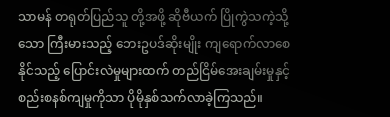သာမန် တရုတ်ပြည်သူ တို့အဖို့ ဆိုဗီယက် ပြိုကွဲသကဲ့သို့သော ကြီးမားသည့် ဘေးဥပဒ်ဆိုးမျိုး ကျရောက်လာစေနိုင်သည့် ပြောင်းလဲမှုများထက် တည်ငြိမ်အေးချမ်းမှုနှင့် စည်းစနစ်ကျမှုကိုသာ ပိုမိုနှစ်သက်လာခဲ့ကြသည်။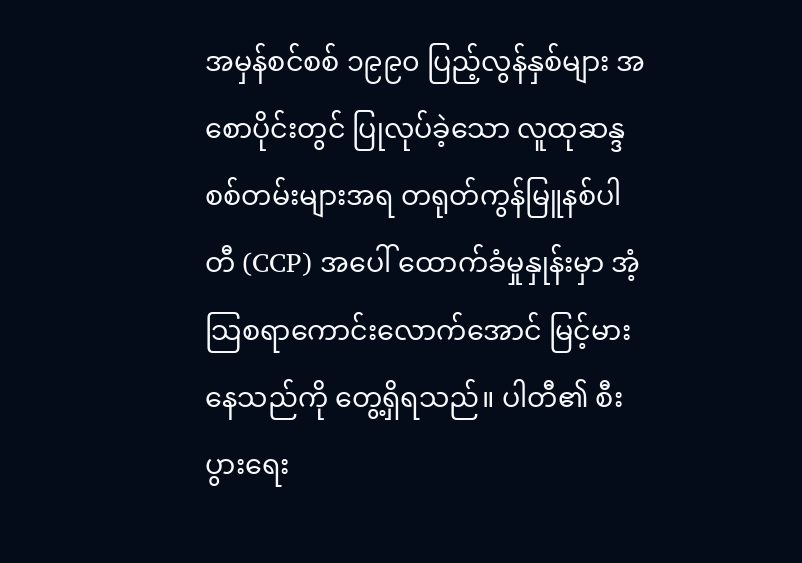အမှန်စင်စစ် ၁၉၉၀ ပြည့်လွန်နှစ်များ အစောပိုင်းတွင် ပြုလုပ်ခဲ့သော လူထုဆန္ဒစစ်တမ်းများအရ တရုတ်ကွန်မြူနစ်ပါတီ (CCP) အပေါ် ထောက်ခံမှုနှုန်းမှာ အံ့သြစရာကောင်းလောက်အောင် မြင့်မားနေသည်ကို တွေ့ရှိရသည်။ ပါတီ၏ စီးပွားရေး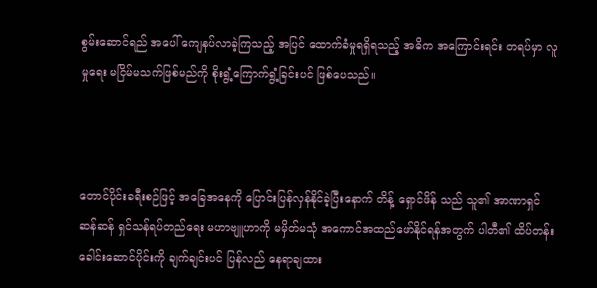စွမ်းဆောင်ရည် အပေါ် ကျေနပ်လာခဲ့ကြသည့် အပြင် ထောက်ခံမှုရရှိရသည့် အဓိက အကြောင်းရင်း တရပ်မှာ လူမှုရေး မငြိမ်မသက်ဖြစ်မည်ကို စိုးရွံ့ကြောက်ရွံ့ခြင်းပင် ဖြစ်ပေသည်။



တောင်ပိုင်းခရီးစဉ်ဖြင့် အခြေအနေကို ပြောင်းပြန်လှန်နိုင်ခဲ့ပြီးနောက် တိန့် ရှောင်ဖိန် သည် သူ၏ အာဏာရှင်ဆန်ဆန် ရှင်သန်ရပ်တည်ရေး မဟာဗျူဟာကို မမှိတ်မသုံ အကောင်အထည်ဖော်နိုင်ရန်အတွက် ပါတီ၏ ထိပ်တန်းခေါင်းဆောင်ပိုင်းကို ချက်ချင်းပင် ပြန်လည် နေရာချထား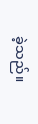ခဲ့သည်။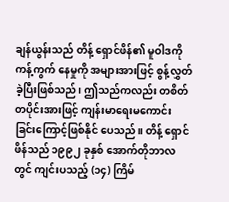ချန်ယွန်းသည် တိန့် ရှောင်ဖိန်၏ မူဝါဒကို ကန့်ကွက် နေမှုကို အများအားဖြင့် စွန့်လွှတ်ခဲ့ပြီးဖြစ်သည်၊ ဤသည်ကလည်း တစိတ်တပိုင်းအားဖြင့် ကျန်းမာရေးမကောင်းခြင်းကြောင့်ဖြစ်နိုင်‌ ပေသည်။ တိန့် ရှောင်ဖိန်သည် ၁၉၉၂ ခုနှစ် အောက်တိုဘာလတွင် ကျင်းပသည့် (၁၄) ကြိမ်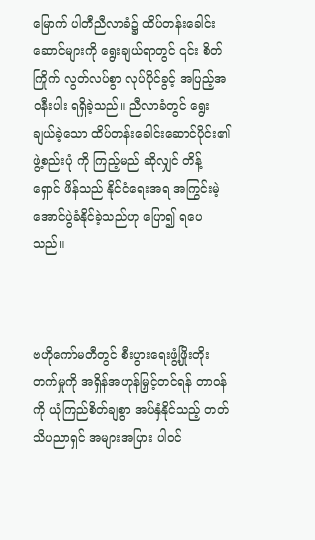မြောက် ပါတီညီလာခံ၌ ထိပ်တန်းခေါင်းဆောင်များကို ရွေးချယ်ရာတွင် ၎င်း စိတ်ကြိုက် လွတ်လပ်စွာ လုပ်ပိုင်ခွင့် အပြည့်အဝနီးပါး ရရှိခဲ့သည်။ ညီလာခံတွင် ရွေးချယ်ခဲ့သော ထိပ်တန်းခေါင်းဆောင်ပိုင်း၏ ဖွဲ့စည်းပုံ ကို ကြည့်မည် ဆိုလျှင် တိန့် ရှောင် ဖိန်သည် နိုင်ငံရေးအရ အကြွင်းမဲ့ အောင်ပွဲခံနိုင်ခဲ့သည်ဟု ပြော၍ ရပေသည်။



ဗဟိုကော်မတီတွင် စီးပွားရေးဖွံ့ဖြိုးတိုးတက်မှုကို အရှိန်အဟုန်မြှင့်တင်ရန် တာဝန်ကို ယုံကြည်စိတ်ချစွာ အပ်နှံနိုင်သည့် တတ်သိပညာရှင် အများအပြား ပါဝင်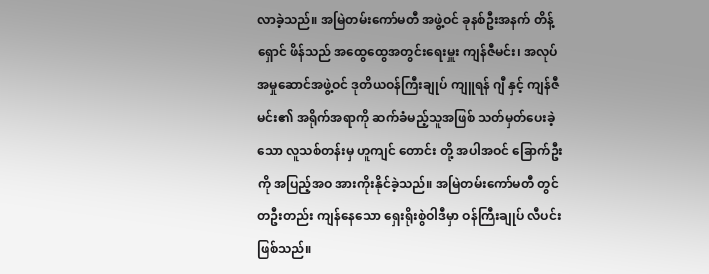လာခဲ့သည်။ အမြဲတမ်းကော်မတီ အဖွဲ့ဝင် ခုနစ်ဦးအနက် တိန့် ရှောင် ဖိန်သည် အထွေထွေအတွင်းရေးမှူး ကျန်ဇီမင်း၊ အလုပ်အမှုဆောင်အဖွဲ့ဝင် ဒုတိယဝန်ကြီးချုပ် ကျူရန် ဂျီ နှင့် ကျန်ဇီမင်း၏ အရိုက်အရာကို ဆက်ခံမည့်သူအဖြစ် သတ်မှတ်ပေးခဲ့သော လူသစ်တန်းမှ ဟူကျင်‌ တောင်း တို့ အပါအဝင် ခြောက်ဦးကို အပြည့်အဝ အားကိုးနိုင်ခဲ့သည်။ အမြဲတမ်းကော်မတီ တွင် တဦးတည်း ကျန်နေသော ရှေးရိုးစွဲဝါဒီမှာ ဝန်ကြီးချုပ် လီပင်း ဖြစ်သည်။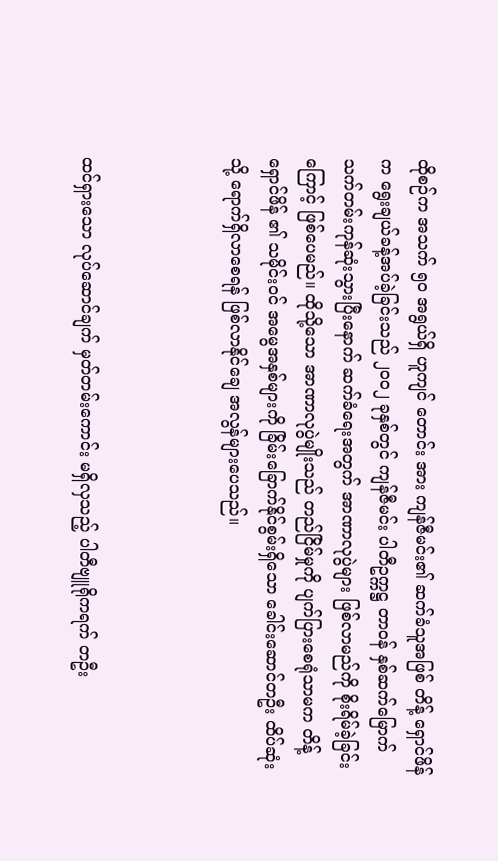ထိုစဉ်က အသက် ၅၀ အရွယ်ရှိ ဟူကျင် တောင်း အား ကျန်ဇီမင်း၏ ဆက်ခံသူအဖြစ် တိန့် ရှောင်ဖိန် က ရွေးချယ်ခန့်အပ်ခဲ့ခြင်းသည် ၂၀၀၂ ခုနှစ်တွင် ကျန်ဇီမင်း ပါတီဥက္ကဋ္ဌ တာဝန် နှစ်ဆက်မြောက် သက်တမ်းကုန်ဆုံးသွားပြီးနောက် ဆက်ခံရေးအတွက် အာဏာလုပွဲများ ဖြစ်လာမည်ကို စိုးရိမ်ခဲ့ခြင်းကြောင့် ဖြစ်ပေမည်။ ထိုသို့သော အာဏာလုပွဲမျိုးသည် တည်ငြိမ်မှုကို ပျက်ပြားစေရုံသာမက တိန့် ရှောင်ဖိန် ၏ သမိုင်းဝင် အမွေအနှစ်များကို ခြိမ်းခြောက်နိုင်စွမ်းရှိသော ခေါင်းဆောင်တဦး ထိပ်ဆုံးသို့ ရောက်ရှိလာစေရန် ဖြစ်လာနိုင်ချေ အလွန်များပေသည်။



ထင်ရှားသော လုပ်ဆောင်ချက် မှတ်တမ်းကောင်း မရှိလှသည့် ပါတီဗျူရိုကရက် တဦး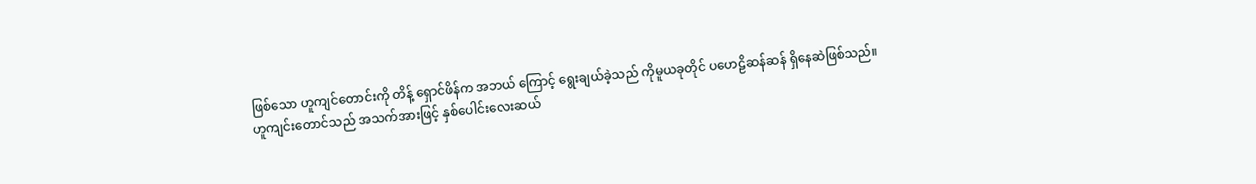ဖြစ်သော ဟူကျင်တောင်းကို တိန့် ရှောင်ဖိန်က အဘယ် ကြောင့် ရွေးချယ်ခဲ့သည် ကိုမူယခုတိုင် ပဟေဠိဆန်ဆန် ရှိနေဆဲဖြစ်သည်။ ဟူကျင်းတောင်သည် အသက်အားဖြင့် နှစ်ပေါင်းလေးဆယ်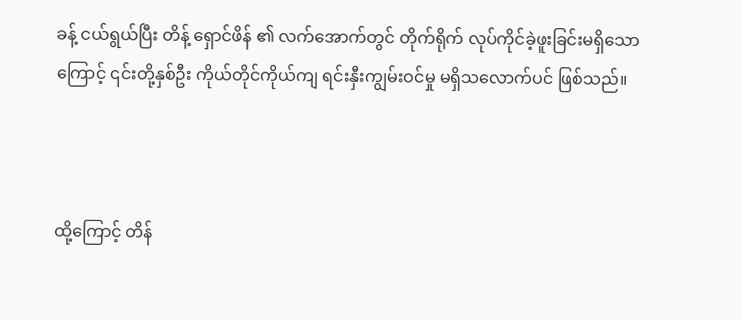ခန့် ငယ်ရွယ်ပြီး တိန့် ရှောင်ဖိန် ၏ လက်အောက်တွင် တိုက်ရိုက် လုပ်ကိုင်ခဲ့ဖူးခြင်းမရှိသောကြောင့် ၎င်းတို့နှစ်ဦး ကိုယ်တိုင်ကိုယ်ကျ ရင်းနှီးကျွမ်းဝင်မှု မရှိသလောက်ပင် ဖြစ်သည်။



ထို့ကြောင့် တိန်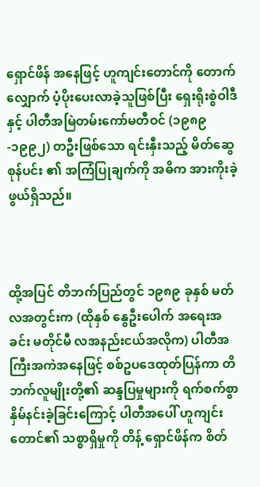ရှောင်ဖိန် အနေဖြင့် ဟူကျင်းတောင်ကို တောက်လျှောက် ပံ့ပိုးပေးလာခဲ့သူဖြစ်ပြီး ရှေးရိုးစွဲဝါဒီနှင့် ပါတီအမြဲတမ်းကော်မတီဝင် (၁၉၈၉-၁၉၉၂) တဦးဖြစ်သော ရင်းနှီးသည့် မိတ်ဆွေ စုန်ပင်း ၏ အကြံပြုချက်ကို အဓိက အားကိုးခဲ့ဖွယ်ရှိသည်။



ထို့အပြင် တိဘက်ပြည်တွင် ၁၉၈၉ ခုနှစ် မတ်လအတွင်းက (ထိုနှစ် နွေဦးပေါက် အရေးအခင်း မတိုင်မီ လအနည်းငယ်အလိုက) ပါတီအကြီးအကဲအနေဖြင့် စစ်ဥပဒေထုတ်ပြန်ကာ တိဘက်လူမျိုးတို့၏ ဆန္ဒပြမှုများကို ရက်စက်စွာ နှိမ်နင်းခဲ့ခြင်းကြောင့် ပါတီအပေါ် ဟူကျင်းတောင်၏ သစ္စာရှိမှုကို တိန့် ရှောင်ဖိန်က စိတ်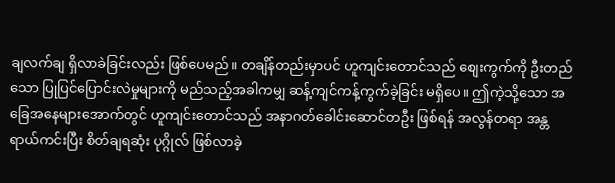ချလက်ချ ရှိလာခဲခြင်းလည်း ဖြစ်ပေမည်။ တချိန်တည်းမှာပင် ဟူကျင်းတောင်သည် စျေးကွက်ကို ဦးတည်သော ပြုပြင်ပြောင်းလဲမှုများကို မည်သည့်အခါကမျှ ဆန့်ကျင်ကန့်ကွက်ခဲ့ခြင်း မရှိပေ။ ဤကဲ့သို့သော အခြေအနေများအောက်တွင် ဟူကျင်းတောင်သည် အနာဂတ်ခေါင်းဆောင်တဦး ဖြစ်ရန် အလွန်တရာ အန္တရာယ်ကင်းပြီး စိတ်ချရဆုံး ပုဂ္ဂိုလ် ဖြစ်လာခဲ့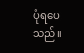ပုံရပေသည်။